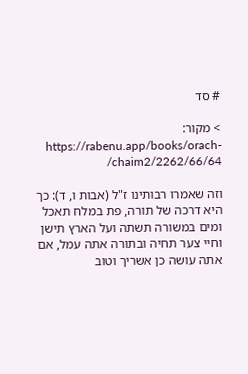# סד

> מקור: https://rabenu.app/books/orach-chaim2/2262/66/64/

וזה שאמרו רבותינו ז"ל (אבות ו, ד): כך היא דרכה של תורה, פת במלח תאכל ומים במשורה תשתה ועל הארץ תישן וחיי צער תחיה ובתורה אתה עמל, אם אתה עושה כן אשריך וטוב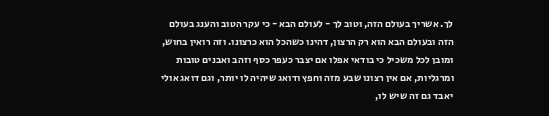לך. אשריך בעולם הזה, וטוב לך - לעולם הבא - כי עקר הטוב והענג בעולם הזה ובעולם הבא הוא רק הרצון, דהינו כשהכל הוא כרצונו. וזה רואין בחוש, ומובן לכל משכיל כי בודאי אפלו אם יצבר כעפר כסף וזהב ואבנים טובות ומרגליות, אם אין רצונו שבע מזה וחפץ ודואג שיהיה לו יותר, וגם דואג אולי יאבד גם זה שיש לו,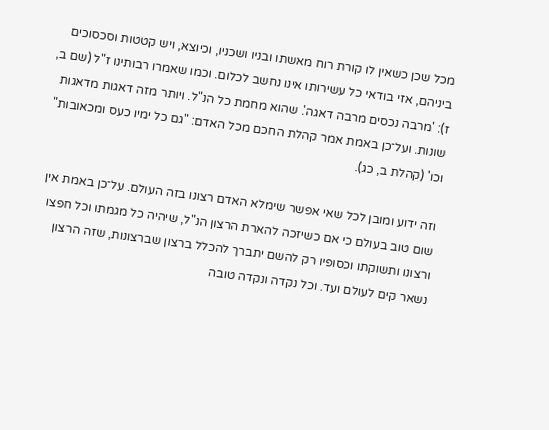מכל שכן כשאין לו קורת רוח מאשתו ובניו ושכניו, וכיוצא, ויש קטטות וסכסוכים ביניהם, אזי בודאי כל עשירותו אינו נחשב לכלום. וכמו שאמרו רבותינו ז"ל (שם ב, ז): 'מרבה נכסים מרבה דאגה'. שהוא מחמת כל הנ"ל. ויותר מזה דאגות מדאגות שונות. ועל־כן באמת אמר קהלת החכם מכל האדם: "גם כל ימיו כעס ומכאובות" וכו' (קהלת ב, כג).

וזה ידוע ומובן לכל שאי אפשר שימלא האדם רצונו בזה העולם. על־כן באמת אין שום טוב בעולם כי אם כשיזכה להארת הרצון הנ"ל, שיהיה כל מגמתו וכל חפצו ורצונו ותשוקתו וכסופיו רק להשם יתברך להכלל ברצון שברצונות, שזה הרצון נשאר קים לעולם ועד. וכל נקדה ונקדה טובה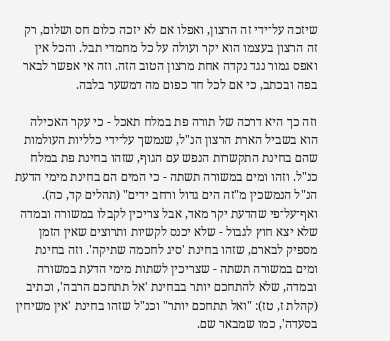שיזכה על־ידי זה הרצון, ואפלו אם לא יזכה כלום חס ושלום, רק זה הרצון בעצמו הוא יקר ועולה על כל מחמדי תבל. והכל אין ואפס גמור נגד נקדה אחת מרצון הטוב הזה. וזה אי אפשר לבאר בפה ובכתב, כי אם לכל חד כפום מה דמשער בלבה.

וזה כך היא דרכה של תורה פת במלח תאכל - כי עקר האכילה הוא בשביל הארת הרצון הנ"ל, שנמשך על־ידי כלליות העולמות שהם בחינת התקשרות הנפש עם הגוף, שזהו בחינת פת במלח כנ"ל. וזהו ומים במשורה תשתה - כי המים הם בחינת מימי הדעת הנ"ל הנמשכין מ"זה הים גדול ורחב ידים" (תהלים קד, כה). ואף־על־פי שהדעת יקר מאד, אבל צריכין לקבלו במשורה ובמדה שלא יצא חוץ לגבול - שלא יכנס לקשיות ותרוצים שאין הזמן מספיק לבארם, שזהו בחינת 'סיג לחכמה שתיקה'. וזה בחינת ומים במשורה תשתה - שצריכין לשתות מימי הדעת במשורה ובמדה, שלא להתחכם יותר בבחינת 'אל תתחכם הרבה', וכתיב (קהלת ז, טז): "ואל תתחכם יותר" וכנ"ל שזהו בחינת 'אין משיחין בסעדה', כמו שמבאר שם.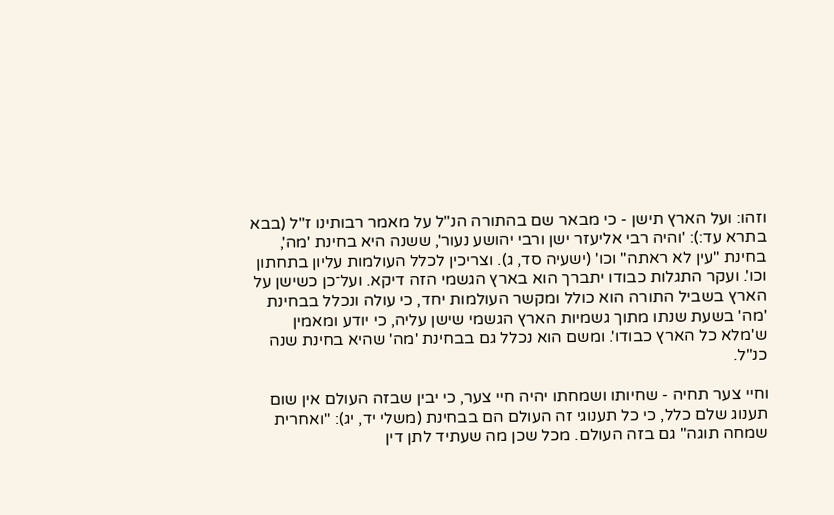וזהו: ועל הארץ תישן - כי מבאר שם בהתורה הנ"ל על מאמר רבותינו ז"ל (בבא בתרא עד:): 'והיה רבי אליעזר ישן ורבי יהושע נעור', ששנה היא בחינת 'מה', בחינת "עין לא ראתה" וכו' (ישעיה סד, ג). וצריכין לכלל העולמות עליון בתחתון וכו'. ועקר התגלות כבודו יתברך הוא בארץ הגשמי הזה דיקא. ועל־כן כשישן על הארץ בשביל התורה הוא כולל ומקשר העולמות יחד, כי עולה ונכלל בבחינת 'מה' בשעת שנתו מתוך גשמיות הארץ הגשמי שישן עליה, כי יודע ומאמין ש'מלא כל הארץ כבודו'. ומשם הוא נכלל גם בבחינת 'מה' שהיא בחינת שנה כנ"ל.

וחיי צער תחיה - שחיותו ושמחתו יהיה חיי צער, כי יבין שבזה העולם אין שום תענוג שלם כלל, כי כל תענוגי זה העולם הם בבחינת (משלי יד, יג): "ואחרית שמחה תוגה" גם בזה העולם. מכל שכן מה שעתיד לתן דין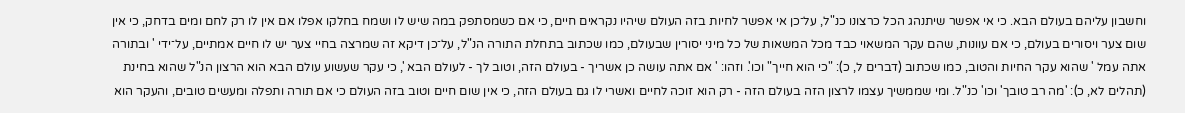וחשבון עליהם בעולם הבא. כי אי אפשר שיתנהג הכל כרצונו כנ"ל, על־כן אי אפשר לחיות בזה העולם שיהיו נקראים חיים, כי אם כשמסתפק במה שיש לו ושמח בחלקו אפלו אם אין לו רק לחם ומים בדחק, כי אין שום צער ויסורים בעולם, כי אם עוונות, שהם עקר המשאוי כבד מכל המשאות של כל מיני יסורין שבעולם, כמו שכתוב בתחלת התורה הנ"ל, על־כן דיקא זה שמרצה בחיי צער יש לו חיים אמתיים, על־ידי ' ובתורה אתה עמל ' שהוא עקר החיות והטוב, כמו שכתוב (דברים ל, כ): "כי הוא חייך" וכו'. וזהו: ' אם אתה עושה כן אשריך - בעולם הזה, וטוב לך - לעולם הבא ', כי עקר שעשוע עולם הבא הוא הרצון הנ"ל שהוא בחינת (תהלים לא, כ): 'מה רב טובך' וכו' כנ"ל. ומי שממשיך עצמו לרצון הזה בעולם הזה - רק הוא זוכה לחיים ואשרי לו גם בעולם הזה, כי אין שום חיים וטוב בזה העולם כי אם תורה ותפלה ומעשים טובים, והעקר הוא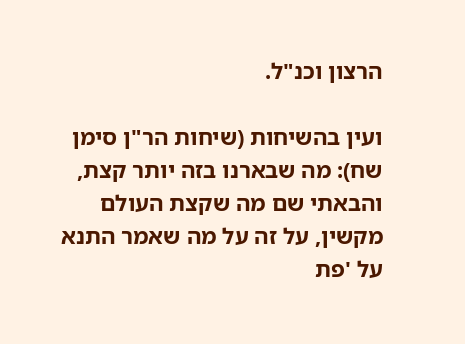הרצון וכנ"ל.

ועין בהשיחות (שיחות הר"ן סימן שח): מה שבארנו בזה יותר קצת, והבאתי שם מה שקצת העולם מקשין, על זה על מה שאמר התנא על 'פת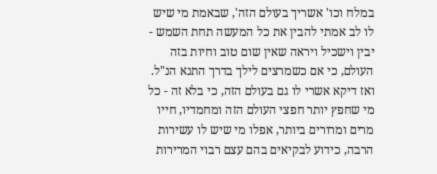במלח וכו' אשריך בעולם הזה', שבאמת מי שיש לו לב אמתי להבין את כל המעשה תחת השמש - יבין וישכיל ויראה שאין שום טוב וחיות בזה העולם, כי אם כשמרצים לילך בדרך התנא הנ"ל. ואז דיקא אשרי לו גם בעולם הזה, כי בלא זה - כל מי שחפץ יותר חפצי העולם הזה ומחמדיו, חייו מרים ומרורים ביותר, אפלו מי שיש לו עשירות הרבה, כידוע לבקיאים בהם עצם רבוי המרירות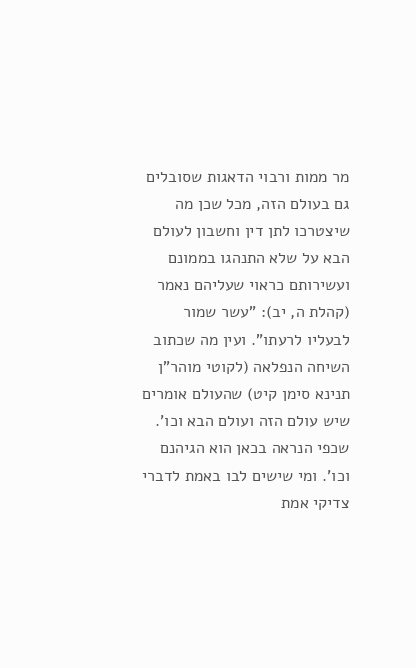מר ממות ורבוי הדאגות שסובלים גם בעולם הזה, מכל שכן מה שיצטרכו לתן דין וחשבון לעולם הבא על שלא התנהגו בממונם ועשירותם כראוי שעליהם נאמר (קהלת ה, יב): "עשר שמור לבעליו לרעתו". ועין מה שכתוב השיחה הנפלאה (לקוטי מוהר"ן תנינא סימן קיט) שהעולם אומרים שיש עולם הזה ועולם הבא וכו'. שכפי הנראה בכאן הוא הגיהנם וכו'. ומי שישים לבו באמת לדברי צדיקי אמת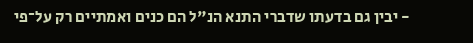- יבין גם בדעתו שדברי התנא הנ"ל הם כנים ואמתיים רק על־פי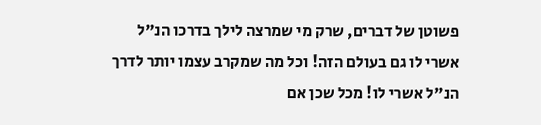פשוטן של דברים, שרק מי שמרצה לילך בדרכו הנ"ל אשרי לו גם בעולם הזה! וכל מה שמקרב עצמו יותר לדרך הנ"ל אשרי לו! מכל שכן אם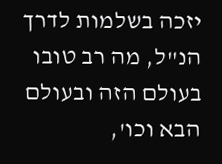יזכה בשלמות לדרך הנ"ל, מה רב טובו בעולם הזה ובעולם הבא וכו',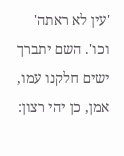'עין לא ראתה' וכו'. השם יתברך ישים חלקנו עמו, אמן, כן יהי רצון: